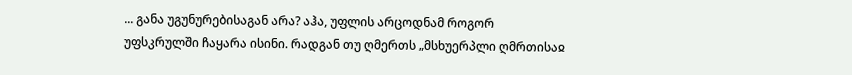... განა უგუნურებისაგან არა? აჰა, უფლის არცოდნამ როგორ უფსკრულში ჩაყარა ისინი. რადგან თუ ღმერთს „მსხუერპლი ღმრთისაჲ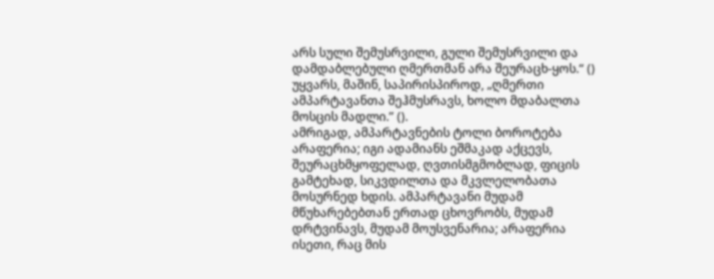არს სული შემუსრვილი, გული შემუსრვილი და დამდაბლებული ღმერთმან არა შეურაცხ-ყოს.“ () უყვარს, მაშინ, საპირისპიროდ, „ღმერთი ამპარტავანთა შეჰმუსრავს, ხოლო მდაბალთა მოსცის მადლი.” ().
ამრიგად, ამპარტავნების ტოლი ბოროტება არაფერია; იგი ადამიანს ეშმაკად აქცევს, შეურაცხმყოფელად, ღვთისმგმობლად, ფიცის გამტეხად, სიკვდილთა და მკვლელობათა მოსურნედ ხდის. ამპარტავანი მუდამ მწუხარებებთან ერთად ცხოვრობს, მუდამ დრტვინავს, მუდამ მოუსვენარია; არაფერია ისეთი, რაც მის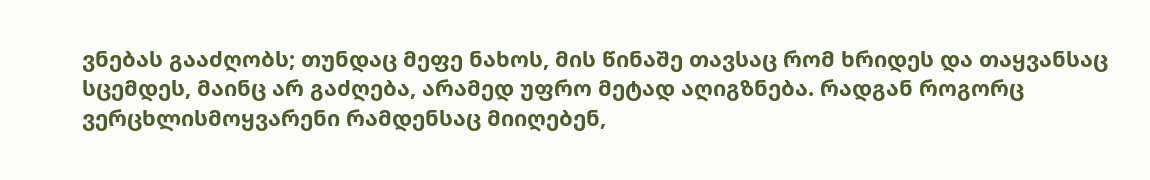ვნებას გააძღობს; თუნდაც მეფე ნახოს, მის წინაშე თავსაც რომ ხრიდეს და თაყვანსაც სცემდეს, მაინც არ გაძღება, არამედ უფრო მეტად აღიგზნება. რადგან როგორც ვერცხლისმოყვარენი რამდენსაც მიიღებენ,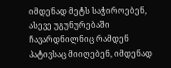იმდენად მეტს საჭიროებენ, ასევე უგუნურებაში ჩავარდნილნიც რამდენ პატივსაც მიიღებენ, იმდენად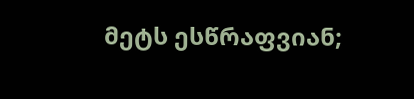მეტს ესწრაფვიან;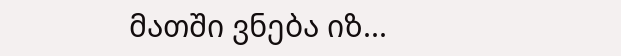მათში ვნება იზ...